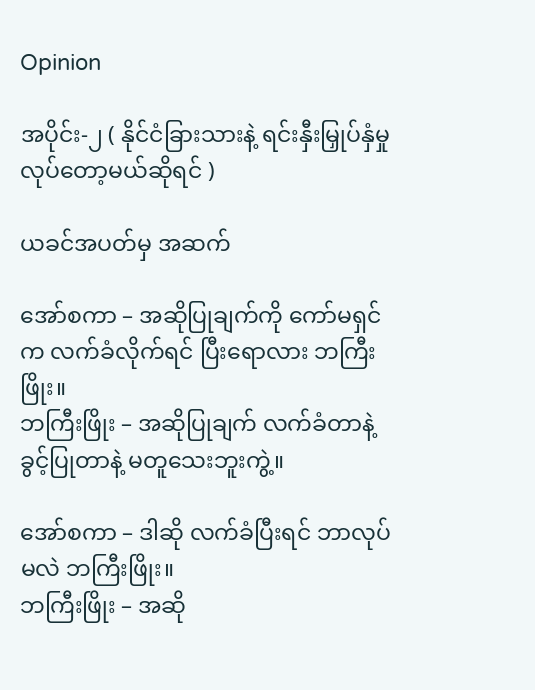Opinion

အပိုင်း-၂ ( နိုင်ငံခြားသားနဲ့ ရင်းနှီးမြှုပ်နှံမှု လုပ်တော့မယ်ဆိုရင် )

ယခင်အပတ်မှ အဆက်

အော်စကာ – အဆိုပြုချက်ကို ကော်မရှင်က လက်ခံလိုက်ရင် ပြီးရောလား ဘကြီးဖြိုး။
ဘကြီးဖြိုး – အဆိုပြုချက် လက်ခံတာနဲ့ ခွင့်ပြုတာနဲ့ မတူသေးဘူးကွဲ့။

အော်စကာ – ဒါဆို လက်ခံပြီးရင် ဘာလုပ်မလဲ ဘကြီးဖြိုး။
ဘကြီးဖြိုး – အဆို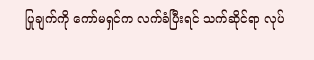ပြုချက်ကို ကော်မရှင်က လက်ခံပြီးရင် သက်ဆိုင်ရာ လုပ်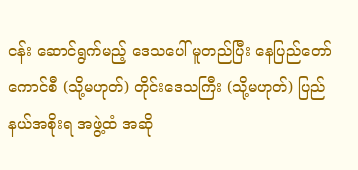ငန်း ဆောင်ရွက်မည့် ဒေသပေါ် မူတည်ပြီး နေပြည်တော်ကောင်စီ (သို့မဟုတ်) တိုင်းဒေသကြီး (သို့မဟုတ်) ပြည်နယ်အစိုးရ အဖွဲ့ထံ အဆို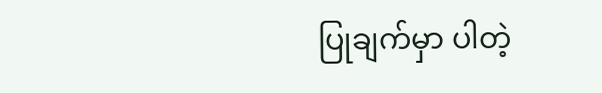ပြုချက်မှာ ပါတဲ့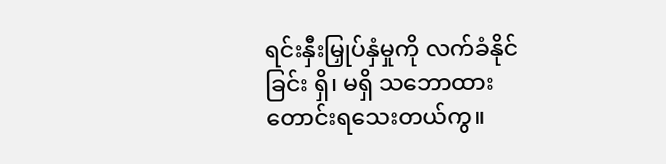ရင်းနှီးမြှုပ်နှံမှုကို လက်ခံနိုင်ခြင်း ရှိ၊ မရှိ သဘောထား တောင်းရသေးတယ်ကွ။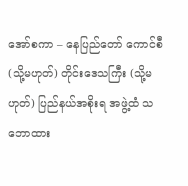အော်စကာ – နေပြည်တော် ကောင်စီ (သို့မဟုတ်) တိုင်းဒေသကြီး (သို့မဟုတ်) ပြည်နယ်အစိုးရ အဖွဲ့ထံ သဘောထား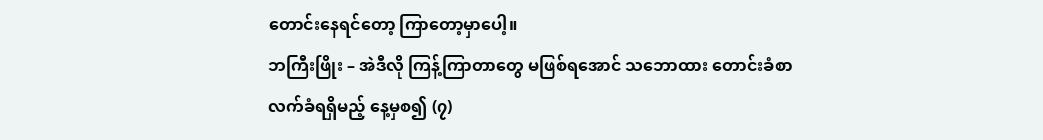တောင်းနေရင်တော့ ကြာတော့မှာပေါ့။
ဘကြီးဖြိုး – အဲဒီလို ကြန့်ကြာတာတွေ မဖြစ်ရအောင် သဘောထား တောင်းခံစာ လက်ခံရရှိမည့် နေ့မှစ၍ (၇)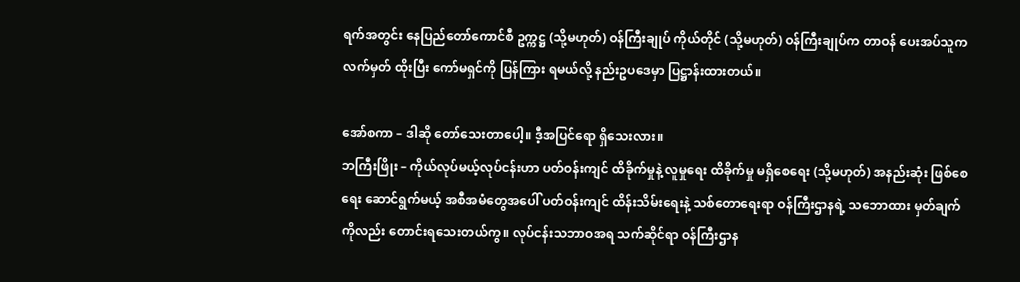ရက်အတွင်း နေပြည်တော်ကောင်စီ ဥက္ကဋ္ဌ (သို့မဟုတ်) ဝန်ကြီးချုပ် ကိုယ်တိုင် (သို့မဟုတ်) ဝန်ကြီးချုပ်က တာဝန် ပေးအပ်သူက လက်မှတ် ထိုးပြီး ကော်မရှင်ကို ပြန်ကြား ရမယ်လို့ နည်းဥပဒေမှာ ပြဋ္ဌာန်းထားတယ်။

အော်စကာ – ဒါဆို တော်သေးတာပေါ့။ ဒီ့အပြင်ရော ရှိသေးလား။
ဘကြီးဖြိုး – ကိုယ်လုပ်မယ့်လုပ်ငန်းဟာ ပတ်ဝန်းကျင် ထိခိုက်မှုနဲ့ လူမှုရေး ထိခိုက်မှု မရှိစေရေး (သို့မဟုတ်) အနည်းဆုံး ဖြစ်စေရေး ဆောင်ရွက်မယ့် အစီအမံတွေအပေါ် ပတ်ဝန်းကျင် ထိန်းသိမ်းရေးနဲ့ သစ်တောရေးရာ ဝန်ကြီးဌာနရဲ့ သဘောထား မှတ်ချက် ကိုလည်း တောင်းရသေးတယ်ကွ။ လုပ်ငန်းသဘာဝအရ သက်ဆိုင်ရာ ဝန်ကြီးဌာန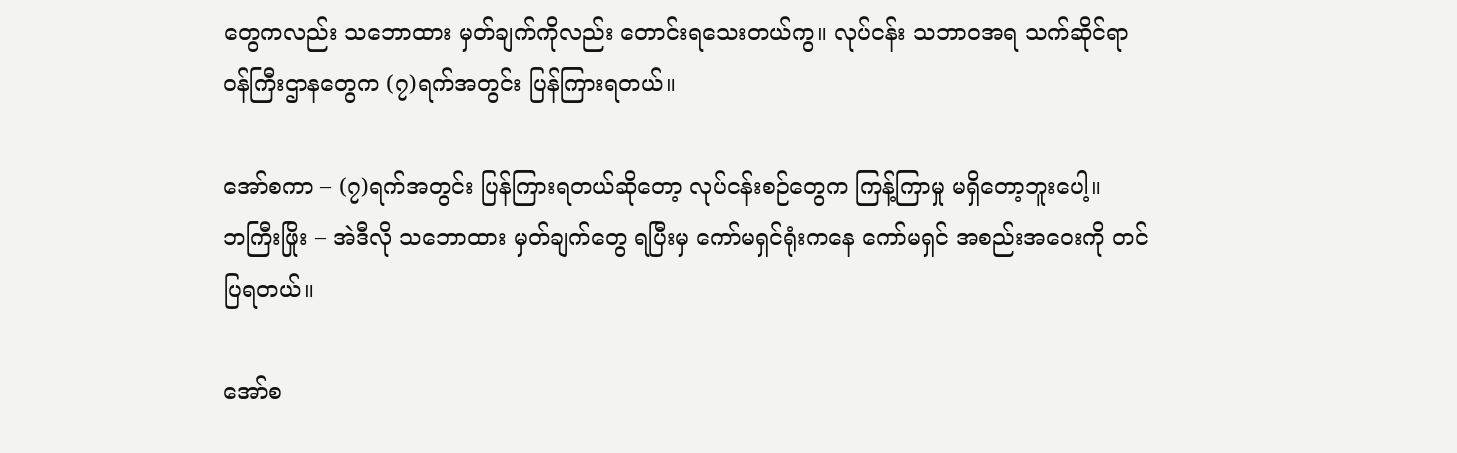တွေကလည်း သဘောထား မှတ်ချက်ကိုလည်း တောင်းရသေးတယ်ကွ။ လုပ်ငန်း သဘာဝအရ သက်ဆိုင်ရာ ဝန်ကြီးဌာနတွေက (၇)ရက်အတွင်း ပြန်ကြားရတယ်။

အော်စကာ – (၇)ရက်အတွင်း ပြန်ကြားရတယ်ဆိုတော့ လုပ်ငန်းစဉ်တွေက ကြန့်ကြာမှု မရှိတော့ဘူးပေါ့။
ဘကြီးဖြိုး – အဲဒီလို သဘောထား မှတ်ချက်တွေ ရပြီးမှ ကော်မရှင်ရုံးကနေ ကော်မရှင် အစည်းအဝေးကို တင်ပြရတယ်။

အော်စ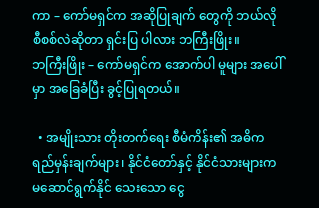ကာ – ကော်မရှင်က အဆိုပြုချက် တွေကို ဘယ်လို စီစစ်လဲဆိုတာ ရှင်းပြ ပါလား ဘကြီးဖြိုး။
ဘကြီးဖြိုး – ကော်မရှင်က အောက်ပါ မူများ အပေါ်မှာ အခြေခံပြီး ခွင့်ပြုရတယ်။

  • အမျိုးသား တိုးတက်ရေး စီမံကိန်း၏ အဓိက ရည်မှန်းချက်များ၊ နိုင်ငံတော်နှင့် နိုင်ငံသားများက မဆောင်ရွက်နိုင် သေးသော ငွေ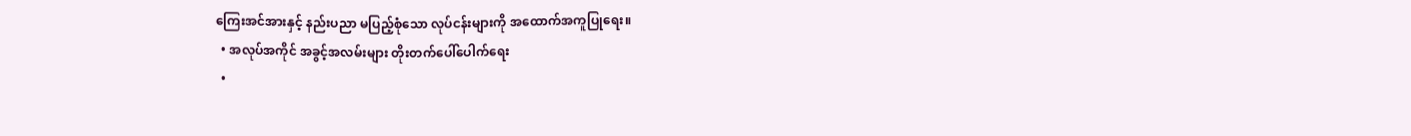ကြေးအင်အားနှင့် နည်းပညာ မပြည့်စုံသော လုပ်ငန်းများကို အထောက်အကူပြုရေး။
  • အလုပ်အကိုင် အခွင့်အလမ်းများ တိုးတက်ပေါ်ပေါက်ရေး
  •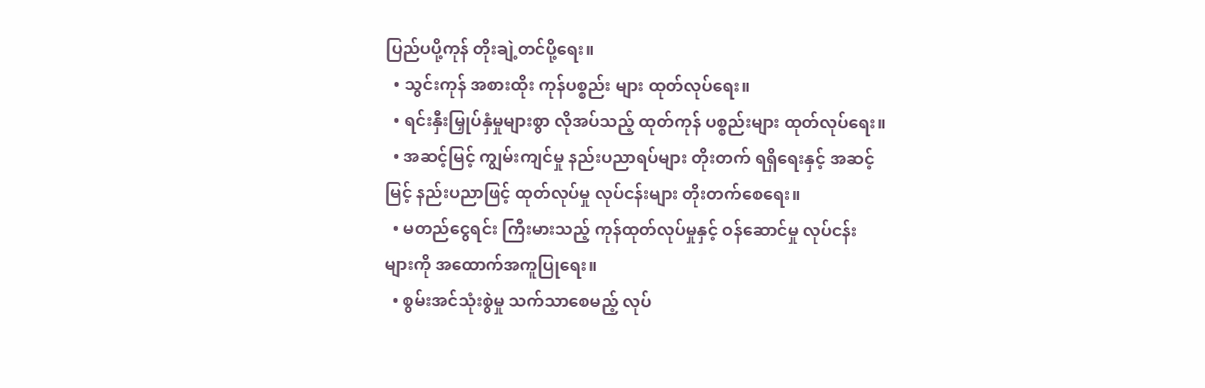ပြည်ပပို့ကုန် တိုးချဲ့တင်ပို့ရေး။
  • သွင်းကုန် အစားထိုး ကုန်ပစ္စည်း များ ထုတ်လုပ်ရေး။
  • ရင်းနှီးမြှုပ်နှံမှုများစွာ လိုအပ်သည့် ထုတ်ကုန် ပစ္စည်းများ ထုတ်လုပ်ရေး။
  • အဆင့်မြင့် ကျွမ်းကျင်မှု နည်းပညာရပ်များ တိုးတက် ရရှိရေးနှင့် အဆင့်မြင့် နည်းပညာဖြင့် ထုတ်လုပ်မှု လုပ်ငန်းများ တိုးတက်စေရေး။
  • မတည်ငွေရင်း ကြီးမားသည့် ကုန်ထုတ်လုပ်မှုနှင့် ဝန်ဆောင်မှု လုပ်ငန်း များကို အထောက်အကူပြုရေး။
  • စွမ်းအင်သုံးစွဲမှု သက်သာစေမည့် လုပ်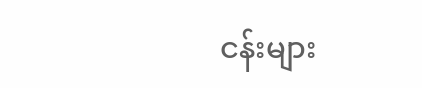ငန်းများ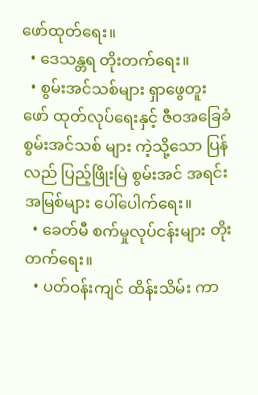ဖော်ထုတ်ရေး။
  • ဒေသန္တရ တိုးတက်ရေး။
  • စွမ်းအင်သစ်များ ရှာဖွေတူးဖော် ထုတ်လုပ်ရေးနှင့် ဇီဝအခြေခံ စွမ်းအင်သစ် များ ကဲ့သို့သော ပြန်လည် ပြည့်ဖြိုးမြဲ စွမ်းအင် အရင်းအမြစ်များ ပေါ်ပေါက်ရေး။
  • ခေတ်မီ စက်မှုလုပ်ငန်းများ တိုးတက်ရေး။
  • ပတ်ဝန်းကျင် ထိန်းသိမ်း ကာ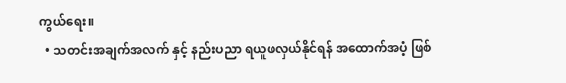ကွယ်ရေး။
  • သတင်းအချက်အလက် နှင့် နည်းပညာ ရယူဖလှယ်နိုင်ရန် အထောက်အပံ့ ဖြစ်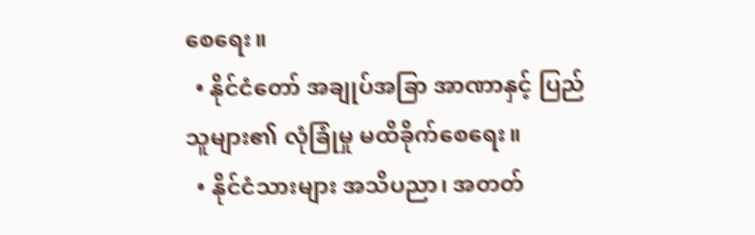စေရေး။
  • နိုင်ငံတော် အချုပ်အခြာ အာဏာနှင့် ပြည်သူများ၏ လုံခြုံမှု မထိခိုက်စေရေး။
  • နိုင်ငံသားများ အသိပညာ၊ အတတ်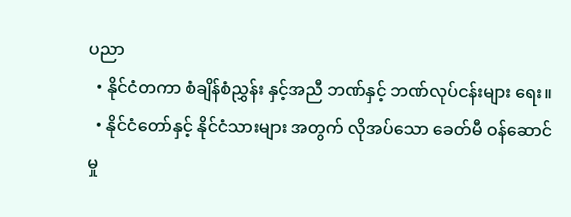ပညာ
  • နိုင်ငံတကာ စံချိန်စံညွှန်း နှင့်အညီ ဘဏ်နှင့် ဘဏ်လုပ်ငန်းများ ရေး။
  • နိုင်ငံတော်နှင့် နိုင်ငံသားများ အတွက် လိုအပ်သော ခေတ်မီ ဝန်ဆောင်မှု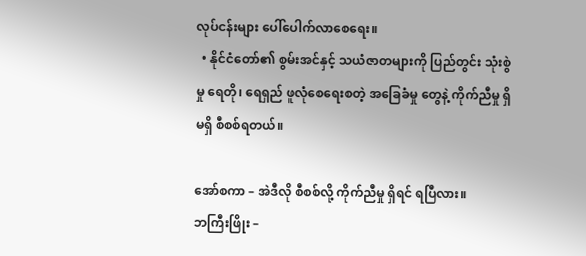လုပ်ငန်းများ ပေါ်ပေါက်လာစေရေး။
  • နိုင်ငံတော်၏ စွမ်းအင်နှင့် သယံဇာတများကို ပြည်တွင်း သုံးစွဲမှု ရေတို၊ ရေရှည် ဖူလုံစေရေးစတဲ့ အခြေခံမှု တွေနဲ့ ကိုက်ညီမှု ရှိမရှိ စီစစ်ရတယ်။

အော်စကာ – အဲဒီလို စီစစ်လို့ ကိုက်ညီမှု ရှိရင် ရပြီလား။
ဘကြီးဖြိုး –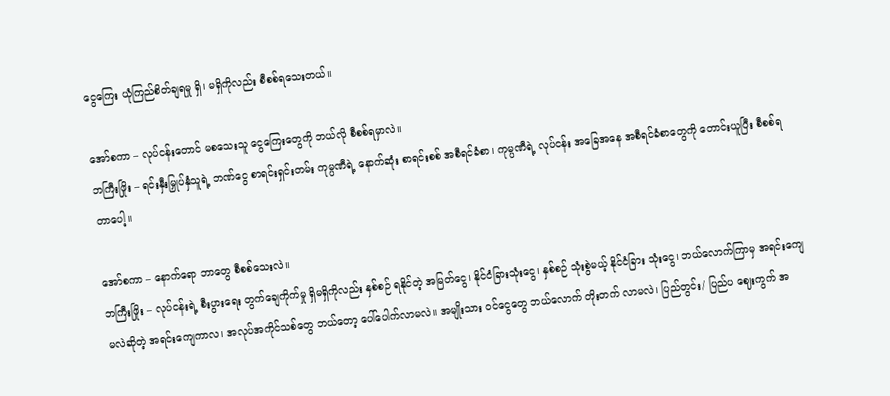ငွေကြေး ယုံကြည်စိတ်ချရမှု ရှိ၊ မရှိကိုလည်း စီစစ်ရသေးတယ်။

အော်စကာ – လုပ်ငန်းတောင် မစသေးသူ ငွေကြေးတွေကို ဘယ်လို စီစစ်ရမှာလဲ။
ဘကြီးဖြိုး – ရင်းနှီးမြှုပ်နှံသူရဲ့ ဘဏ်ငွေ စာရင်းရှင်းတမ်း ကုမ္ပဏီရဲ့ နောက်ဆုံး စာရင်းစစ် အစီရင်ခံစာ၊ ကုမ္ပဏီရဲ့ လုပ်ငန်း အခြေအနေ အစီရင်ခံစာတွေကို တောင်းယူပြီး စီစစ်ရတာပေါ့။

အော်စကာ – နောက်ရော ဘာတွေ စီစစ်သေးလဲ။
ဘကြီးဖြိုး – လုပ်ငန်းရဲ့ စီးပွားရေး တွက်ချေကိုက်မှု ရှိမရှိကိုလည်း နှစ်စဉ် ရနိုင်တဲ့ အမြတ်ငွေ၊ နိုင်ငံခြားသုံးငွေ၊ နှစ်စဉ် သုံးစွဲမယ့် နိုင်ငံခြား သုံးငွေ၊ ဘယ်လောက်ကြာမှ အရင်းကျေမလဲဆိုတဲ့ အရင်းကျေကာလ၊ အလုပ်အကိုင်သစ်တွေ ဘယ်တော့ ပေါ်ပေါက်လာမလဲ။ အမျိုးသား ဝင်ငွေတွေ ဘယ်လောက် တိုးတက် လာမလဲ၊ ပြည်တွင်း/ ပြည်ပ ဈေးကွက် အ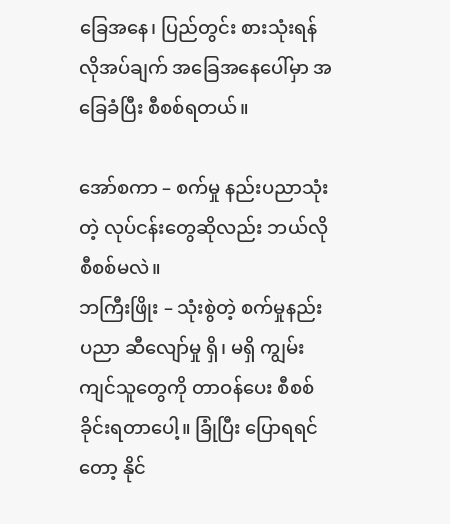ခြေအနေ၊ ပြည်တွင်း စားသုံးရန် လိုအပ်ချက် အခြေအနေပေါ်မှာ အခြေခံပြီး စီစစ်ရတယ်။

အော်စကာ – စက်မှု နည်းပညာသုံးတဲ့ လုပ်ငန်းတွေဆိုလည်း ဘယ်လိုစီစစ်မလဲ။
ဘကြီးဖြိုး – သုံးစွဲတဲ့ စက်မှုနည်းပညာ ဆီလျော်မှု ရှိ၊ မရှိ ကျွမ်းကျင်သူတွေကို တာဝန်ပေး စီစစ်ခိုင်းရတာပေါ့။ ခြုံပြီး ပြောရရင်တော့ နိုင်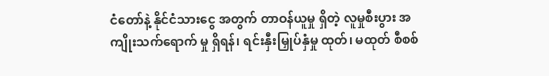ငံတော်နဲ့ နိုင်ငံသားငွေ အတွက် တာဝန်ယူမှု ရှိတဲ့ လူမှုစီးပွား အကျိုးသက်ရောက် မှု ရှိရန်၊ ရင်းနှီးမြှုပ်နှံမှု ထုတ်၊ မထုတ် စီစစ်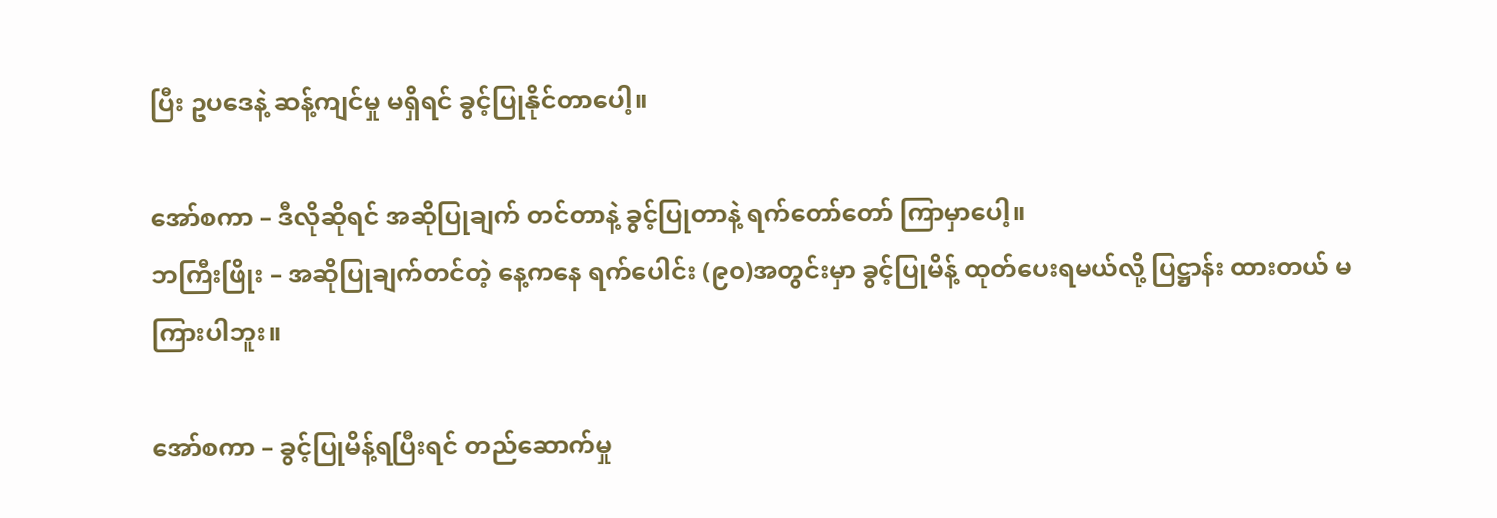ပြီး ဥပဒေနဲ့ ဆန့်ကျင်မှု မရှိရင် ခွင့်ပြုနိုင်တာပေါ့။

အော်စကာ – ဒီလိုဆိုရင် အဆိုပြုချက် တင်တာနဲ့ ခွင့်ပြုတာနဲ့ ရက်တော်တော် ကြာမှာပေါ့။
ဘကြီးဖြိုး – အဆိုပြုချက်တင်တဲ့ နေ့ကနေ ရက်ပေါင်း (၉၀)အတွင်းမှာ ခွင့်ပြုမိန့် ထုတ်ပေးရမယ်လို့ ပြဋ္ဌာန်း ထားတယ် မကြားပါဘူး။

အော်စကာ – ခွင့်ပြုမိန့်ရပြီးရင် တည်ဆောက်မှု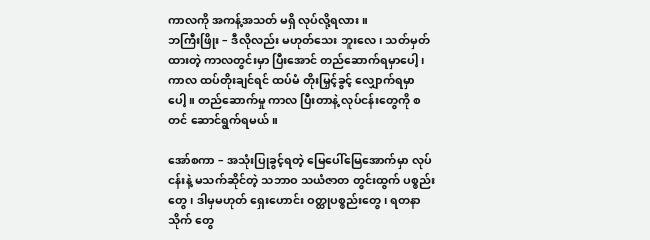ကာလကို အကန့်အသတ် မရှိ လုပ်လို့ရလား။
ဘကြီးဖြိုး – ဒီလိုလည်း မဟုတ်သေး ဘူးလေ၊ သတ်မှတ်ထားတဲ့ ကာလတွင်းမှာ ပြီးအောင် တည်ဆောက်ရမှာပေါ့၊ ကာလ ထပ်တိုးချင်ရင် ထပ်မံ တိုးမြှင့်ခွင့် လျှောက်ရမှာပေါ့။ တည်ဆောက်မှု ကာလ ပြီးတာနဲ့ လုပ်ငန်းတွေကို စတင် ဆောင်ရွက်ရမယ်။

အော်စကာ – အသုံးပြုခွင့်ရတဲ့ မြေပေါ်မြေအောက်မှာ လုပ်ငန်းနဲ့ မသက်ဆိုင်တဲ့ သဘာဝ သယံဇာတ တွင်းထွက် ပစ္စည်းတွေ၊ ဒါမှမဟုတ် ရှေးဟောင်း ဝတ္ထုပစ္စည်းတွေ၊ ရတနာသိုက် တွေ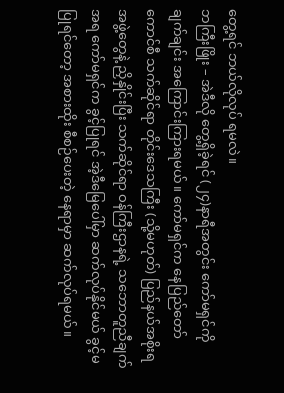တွေ့ရင် ဘယ်လိုလုပ် ရမလဲ။
ဘကြီးဖြိုး – အဲဒီလို တွေ့ရှိခဲ့ရင် (၂၄)နာရီအတွင်း ကော်မရှင်ကို ချက်ချင်း အကြောင်းကြားရမယ်။ ကော်မရှင်က နေပြည်တော် ကောင်စီ သက်ဆိုင်ရာ တိုင်းဒေသကြီး (သို့မဟုတ်) ပြည်နယ်အစိုးရအဖွဲ့တွေနဲ့ ညှိနှိုင်းပြီး သက်ဆိုင်ရာ ဝန်ကြီးဌာနရဲ့ သဘောတူညီချက်အရ ကော်မရှင်က ခွင့်ပြုရင် အဲ့ဒီမြေပေါ်မှာ ဆက်လုပ်နိုင်မယ် ခွင့်မပြုရင်တော့ အစားထိုး စီစဉ်ပေးတဲ့ နေရာမှာ ဆက်လုပ်ရမယ်။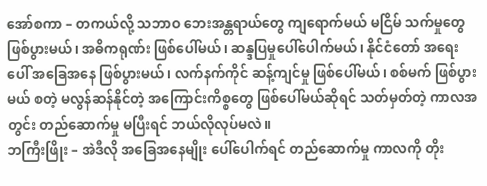အော်စကာ – တကယ်လို့ သဘာဝ ဘေးအန္တရာယ်တွေ ကျရောက်မယ် မငြိမ် သက်မှုတွေ ဖြစ်ပွားမယ်၊ အဓိကရုဏ်း ဖြစ်ပေါ်မယ်၊ ဆန္ဒပြမှုပေါ်ပေါက်မယ်၊ နိုင်ငံတော် အရေးပေါ် အခြေအနေ ဖြစ်ပွားမယ်၊ လက်နက်ကိုင် ဆန့်ကျင်မှု ဖြစ်ပေါ်မယ်၊ စစ်မက် ဖြစ်ပွားမယ် စတဲ့ မလွန်ဆန်နိုင်တဲ့ အကြောင်းကိစ္စတွေ ဖြစ်ပေါ်မယ်ဆိုရင် သတ်မှတ်တဲ့ ကာလအတွင်း တည်ဆောက်မှု မပြီးရင် ဘယ်လိုလုပ်မလဲ။
ဘကြီးဖြိုး – အဲဒီလို အခြေအနေမျိုး ပေါ်ပေါက်ရင် တည်ဆောက်မှု ကာလကို တိုး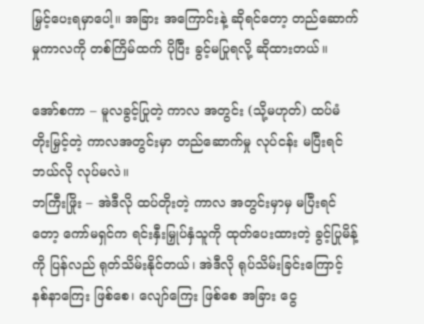မြှင့်ပေးရမှာပေါ့။ အခြား အကြောင်းနဲ့ ဆိုရင်တော့ တည်ဆောက်မှုကာလကို တစ်ကြိမ်ထက် ပိုပြီး ခွင့်မပြုရလို့ ဆိုထားတယ်။

အော်စကာ – မူလခွင့်ပြုတဲ့ ကာလ အတွင်း (သို့မဟုတ်) ထပ်မံ တိုးမြှင့်တဲ့ ကာလအတွင်းမှာ တည်ဆောက်မှု လုပ်ငန်း မပြီးရင် ဘယ်လို လုပ်မလဲ။
ဘကြီးဖြိုး – အဲဒီလို ထပ်တိုးတဲ့ ကာလ အတွင်းမှာမှ မပြီးရင်တော့ ကော်မရှင်က ရင်းနှီးမြှုပ်နှံသူကို ထုတ်ပေးထားတဲ့ ခွင့်ပြုမိန့်ကို ပြန်လည် ရုတ်သိမ်းနိုင်တယ်၊ အဲဒီလို ရုပ်သိမ်းခြင်းကြောင့် နစ်နာကြေး ဖြစ်စေ၊ လျော်ကြေး ဖြစ်စေ အခြား ငွေ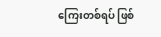ကြေးတစ်ရပ် ဖြစ်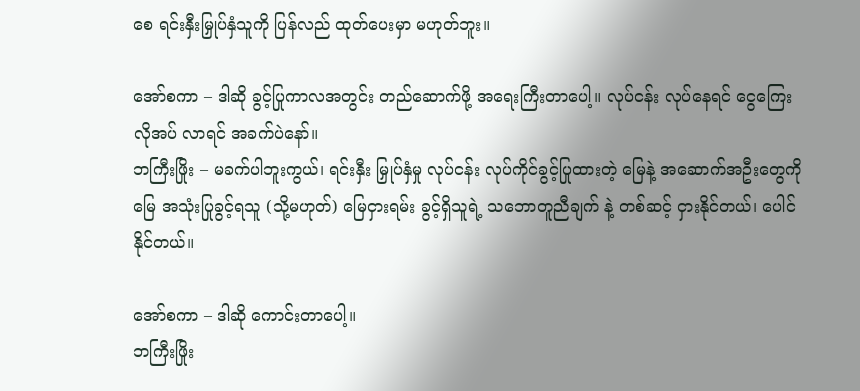စေ ရင်းနှီးမြှုပ်နှံသူကို ပြန်လည် ထုတ်ပေးမှာ မဟုတ်ဘူး။

အော်စကာ – ဒါဆို ခွင့်ပြုကာလအတွင်း တည်ဆောက်ဖို့ အရေးကြီးတာပေါ့။ လုပ်ငန်း လုပ်နေရင် ငွေကြေး လိုအပ် လာရင် အခက်ပဲနော်။
ဘကြီးဖြိုး – မခက်ပါဘူးကွယ်၊ ရင်းနှီး မြှုပ်နှံမှု လုပ်ငန်း လုပ်ကိုင်ခွင့်ပြုထားတဲ့ မြေနဲ့ အဆောက်အဦးတွေကို မြေ အသုံးပြုခွင့်ရသူ (သို့မဟုတ်) မြေငှားရမ်း ခွင့်ရှိသူရဲ့ သဘောတူညီချက် နဲ့ တစ်ဆင့် ငှားနိုင်တယ်၊ ပေါင်နိုင်တယ်။

အော်စကာ – ဒါဆို ကောင်းတာပေါ့။
ဘကြီးဖြိုး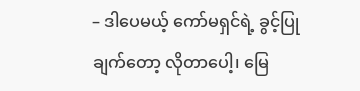– ဒါပေမယ့် ကော်မရှင်ရဲ့ ခွင့်ပြုချက်တော့ လိုတာပေါ့၊ မြေ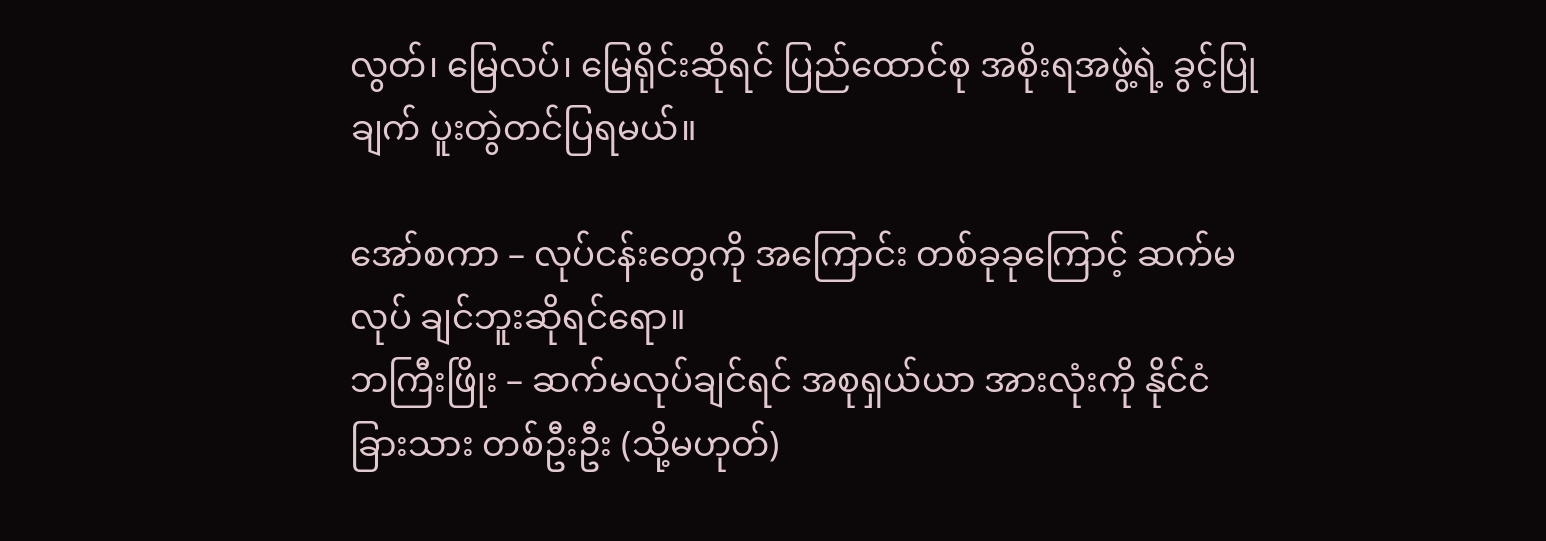လွတ်၊ မြေလပ်၊ မြေရိုင်းဆိုရင် ပြည်ထောင်စု အစိုးရအဖွဲ့ရဲ့ ခွင့်ပြုချက် ပူးတွဲတင်ပြရမယ်။

အော်စကာ – လုပ်ငန်းတွေကို အကြောင်း တစ်ခုခုကြောင့် ဆက်မလုပ် ချင်ဘူးဆိုရင်ရော။
ဘကြီးဖြိုး – ဆက်မလုပ်ချင်ရင် အစုရှယ်ယာ အားလုံးကို နိုင်ငံခြားသား တစ်ဦးဦး (သို့မဟုတ်)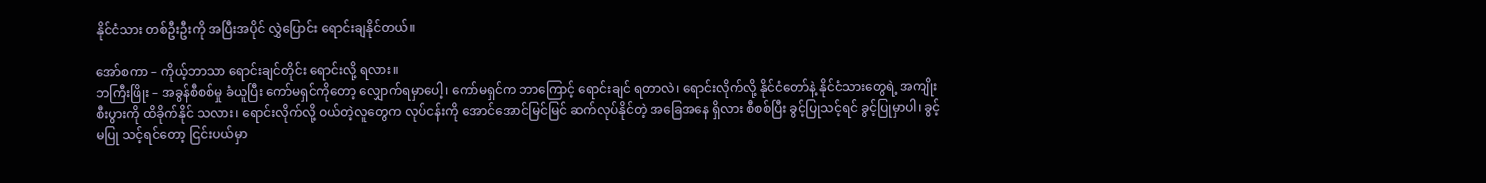နိုင်ငံသား တစ်ဦးဦးကို အပြီးအပိုင် လွှဲပြောင်း ရောင်းချနိုင်တယ်။

အော်စကာ – ကိုယ့်ဘာသာ ရောင်းချင်တိုင်း ရောင်းလို့ ရလား။
ဘကြီးဖြိုး – အခွန်စီစစ်မှု ခံယူပြီး ကော်မရှင်ကိုတော့ လျှောက်ရမှာပေါ့၊ ကော်မရှင်က ဘာကြောင့် ရောင်းချင် ရတာလဲ၊ ရောင်းလိုက်လို့ နိုင်ငံတော်နဲ့ နိုင်ငံသားတွေရဲ့ အကျိုးစီးပွားကို ထိခိုက်နိုင် သလား၊ ရောင်းလိုက်လို့ ဝယ်တဲ့လူတွေက လုပ်ငန်းကို အောင်အောင်မြင်မြင် ဆက်လုပ်နိုင်တဲ့ အခြေအနေ ရှိလား စီစစ်ပြီး ခွင့်ပြုသင့်ရင် ခွင့်ပြုမှာပါ၊ ခွင့်မပြု သင့်ရင်တော့ ငြင်းပယ်မှာ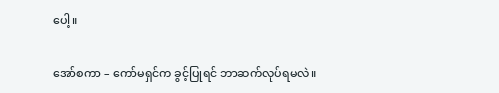ပေါ့။

အော်စကာ – ကော်မရှင်က ခွင့်ပြုရင် ဘာဆက်လုပ်ရမလဲ။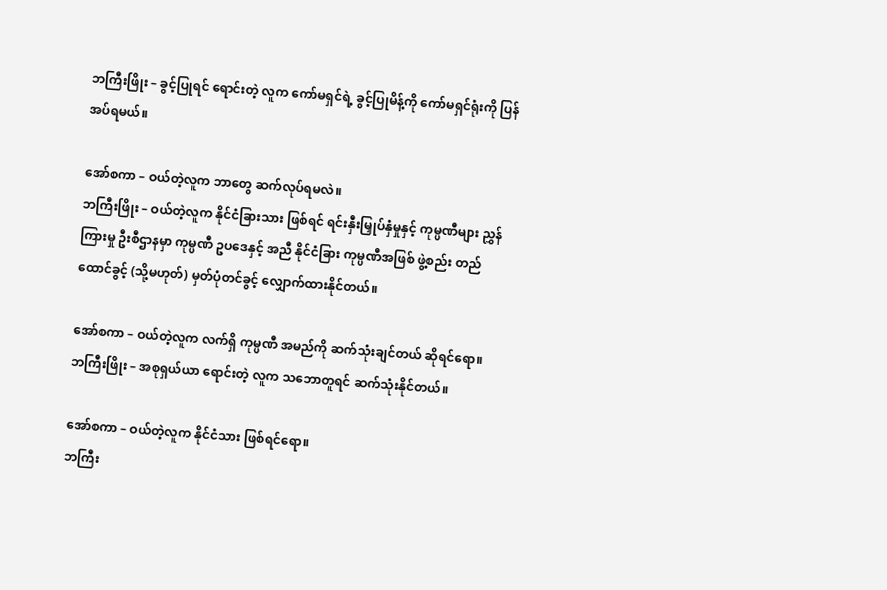ဘကြီးဖြိုး – ခွင့်ပြုရင် ရောင်းတဲ့ လူက ကော်မရှင်ရဲ့ ခွင့်ပြုမိန့်ကို ကော်မရှင်ရုံးကို ပြန်အပ်ရမယ်။

အော်စကာ – ဝယ်တဲ့လူက ဘာတွေ ဆက်လုပ်ရမလဲ။
ဘကြီးဖြိုး – ဝယ်တဲ့လူက နိုင်ငံခြားသား ဖြစ်ရင် ရင်းနှီးမြှုပ်နှံမှုနှင့် ကုမ္ပဏီများ ညွှန်ကြားမှု ဦးစီဌာနမှာ ကုမ္ပဏီ ဥပဒေနှင့် အညီ နိုင်ငံခြား ကုမ္ပဏီအဖြစ် ဖွဲ့စည်း တည်ထောင်ခွင့် (သို့မဟုတ်) မှတ်ပုံတင်ခွင့် လျှောက်ထားနိုင်တယ်။

အော်စကာ – ဝယ်တဲ့လူက လက်ရှိ ကုမ္ပဏီ အမည်ကို ဆက်သုံးချင်တယ် ဆိုရင်ရော။
ဘကြီးဖြိုး – အစုရှယ်ယာ ရောင်းတဲ့ လူက သဘောတူရင် ဆက်သုံးနိုင်တယ်။

အော်စကာ – ဝယ်တဲ့လူက နိုင်ငံသား ဖြစ်ရင်ရော။
ဘကြီး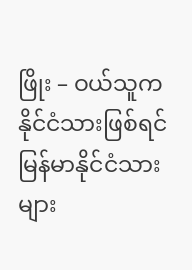ဖြိုး – ဝယ်သူက နိုင်ငံသားဖြစ်ရင် မြန်မာနိုင်ငံသားများ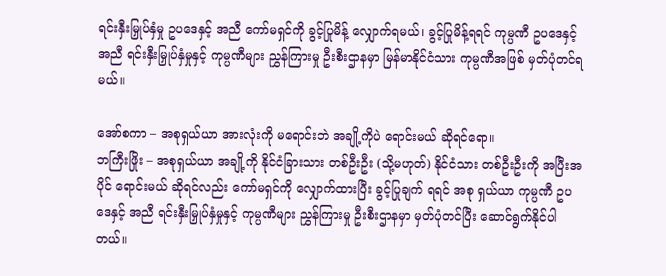ရင်းနှီးမြှုပ်နှံမှု ဥပဒေနှင့် အညီ ကော်မရှင်ကို ခွင့်ပြုမိန့် လျှောက်ရမယ်၊ ခွင့်ပြုမိန့်ရရင် ကုမ္ပဏီ ဥပဒေနှင့်အညီ ရင်းနှီးမြှုပ်နှံမှုနှင့် ကုမ္ပဏီများ ညွှန်ကြားမှု ဦးစီးဌာနမှာ မြန်မာနိုင်ငံသား ကုမ္ပဏီအဖြစ် မှတ်ပုံတင်ရမယ်။

အော်စကာ – အစုရှယ်ယာ အားလုံးကို မရောင်းဘဲ အချို့ကိုပဲ ရောင်းမယ် ဆိုရင်ရော။
ဘကြီးဖြိုး – အစုရှယ်ယာ အချို့ကို နိုင်ငံခြားသား တစ်ဦးဦး (သို့မဟုတ်) နိုင်ငံသား တစ်ဦးဦးကို အပြီးအပိုင် ရောင်းမယ် ဆိုရင်လည်း ကော်မရှင်ကို လျှောက်ထားပြီး ခွင့်ပြုချက် ရရင် အစု ရှယ်ယာ ကုမ္ပဏီ ဥပဒေနှင့် အညီ ရင်းနှီးမြှုပ်နှံမှုနှင့် ကုမ္ပဏီများ ညွှန်ကြားမှု ဦးစီးဌာနမှာ မှတ်ပုံတင်ပြီး ဆောင်ရွက်နိုင်ပါတယ်။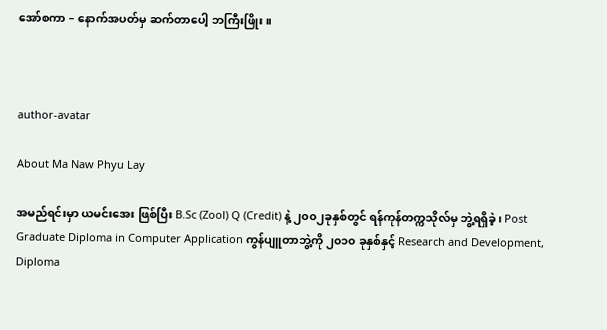အော်စကာ – နောက်အပတ်မှ ဆက်တာပေါ့ ဘကြီးဖြိုး။



author-avatar

About Ma Naw Phyu Lay

အမည်ရင်းမှာ ယမင်းအေး ဖြစ်ပြီး B.Sc (Zool) Q (Credit) နဲ့ ၂၀၀၂ခုနှစ်တွင် ရန်ကုန်တက္ကသိုလ်မှ ဘွဲ့ရရှိခဲ့၊ Post Graduate Diploma in Computer Application ကွန်ပျူတာဘွဲ့ကို ၂၀၁၀ ခုနှစ်နှင့် Research and Development, Diploma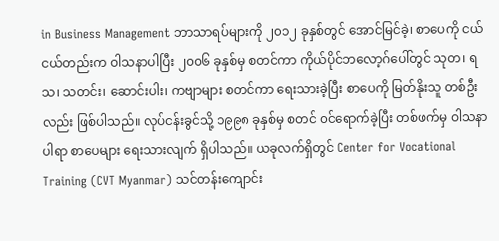in Business Management ဘာသာရပ်များကို ၂၀၁၂ ခုနှစ်တွင် အောင်မြင်ခဲ့၊ စာပေကို ငယ်ငယ်တည်းက ဝါသနာပါပြီး ၂၀၀၆ ခုနှစ်မှ စတင်ကာ ကိုယ်ပိုင်ဘလော့ဂ်ပေါ်တွင် သုတ၊ ရသ၊ သတင်း၊ ဆောင်းပါး၊ ကဗျာများ စတင်ကာ ရေးသားခဲ့ပြီး စာပေကို မြတ်နိုးသူ တစ်ဦးလည်း ဖြစ်ပါသည်။ လုပ်ငန်းခွင်သို့ ၁၉၉၈ ခုနှစ်မှ စတင် ၀င်ရောက်ခဲ့ပြီး တစ်ဖက်မှ ဝါသနာပါရာ စာပေများ ရေးသားလျက် ရှိပါသည်။ ယခုလက်ရှိတွင် Center for Vocational Training (CVT Myanmar) သင်တန်းကျောင်း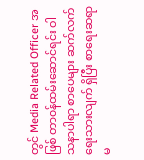တွင် Media Related Officer အဖြစ် တာ၀န်ထမ်းဆောင်ရင်း ဝါသနာပါရာ စာပေများ ဆက်လက်ရေးသားလျက် ရှိပြီး စာရေးဆရာမ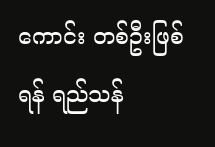ကောင်း တစ်ဦးဖြစ်ရန် ရည်သန်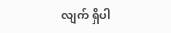လျက် ရှိပါ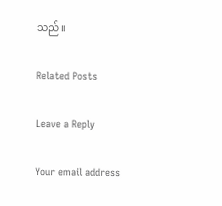သည်။

Related Posts

Leave a Reply

Your email address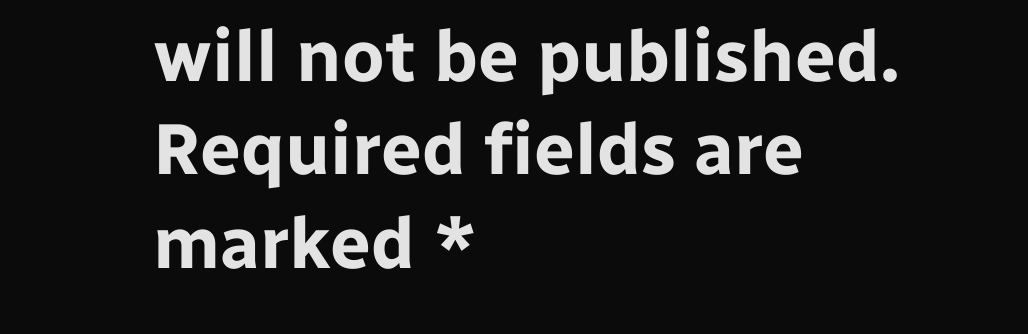will not be published. Required fields are marked *